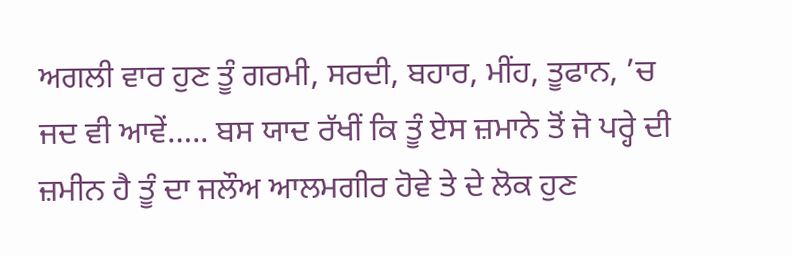ਅਗਲੀ ਵਾਰ ਹੁਣ ਤੂੰ ਗਰਮੀ, ਸਰਦੀ, ਬਹਾਰ, ਮੀਂਹ, ਤੂਫਾਨ, ’ਚ ਜਦ ਵੀ ਆਵੇਂ….. ਬਸ ਯਾਦ ਰੱਖੀਂ ਕਿ ਤੂੰ ਏਸ ਜ਼ਮਾਨੇ ਤੋਂ ਜੋ ਪਰ੍ਹੇ ਦੀ ਜ਼ਮੀਨ ਹੈ ਤੂੰ ਦਾ ਜਲੌਅ ਆਲਮਗੀਰ ਹੋਵੇ ਤੇ ਦੇ ਲੋਕ ਹੁਣ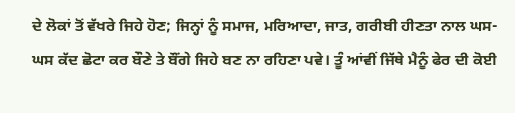ਦੇ ਲੋਕਾਂ ਤੋਂ ਵੱਖਰੇ ਜਿਹੇ ਹੋਣ; ਜਿਨ੍ਹਾਂ ਨੂੰ ਸਮਾਜ, ਮਰਿਆਦਾ, ਜਾਤ, ਗਰੀਬੀ ਹੀਣਤਾ ਨਾਲ ਘਸ-ਘਸ ਕੱਦ ਛੋਟਾ ਕਰ ਬੌਣੇ ਤੇ ਬੌਂਗੇ ਜਿਹੇ ਬਣ ਨਾ ਰਹਿਣਾ ਪਵੇ। ਤੂੰ ਆਂਵੀਂ ਜਿੱਥੇ ਮੈਨੂੰ ਫੇਰ ਦੀ ਕੋਈ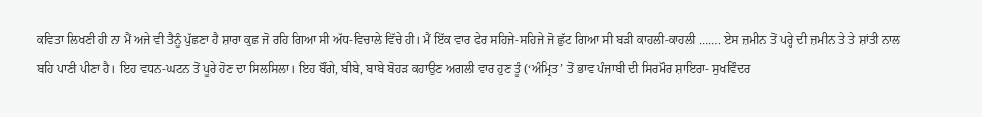ਕਵਿਤਾ ਲਿਖਣੀ ਹੀ ਨਾ ਮੈਂ ਅਜੇ ਵੀ ਤੈਨੂੰ ਪੁੱਛਣਾ ਹੈ ਸ਼ਾਰਾ ਕੁਛ ਜੋ ਰਹਿ ਗਿਆ ਸੀ ਅੱਧ-ਵਿਚਾਲੇ ਵਿੱਚੇ ਹੀ। ਮੈਂ ਇੱਕ ਵਾਰ ਫੇਰ ਸਹਿਜੇ-ਸਹਿਜੇ ਜੋ ਛੁੱਟ ਗਿਆ ਸੀ ਬੜੀ ਕਾਹਲੀ-ਕਾਹਲੀ ……. ਏਸ ਜ਼ਮੀਨ ਤੋਂ ਪਰ੍ਹੇ ਦੀ ਜ਼ਮੀਨ ਤੇ ਤੇ ਸ਼ਾਂਤੀ ਨਾਲ ਬਹਿ ਪਾਣੀ ਪੀਣਾ ਹੈ। ਇਹ ਵਧਨ-ਘਟਨ ਤੋਂ ਪੂਰੇ ਹੋਣ ਦਾ ਸਿਲਸਿਲਾ। ਇਹ ਬੌਂਗੇ, ਬੀਬੇ, ਬਾਬੇ ਬੋਹੜ ਕਹਾਉਣ ਅਗਲੀ ਵਾਰ ਹੁਣ ਤੂੰ (‘ਅੰਮ੍ਰਿਤ’ ਤੋਂ ਭਾਵ ਪੰਜਾਬੀ ਦੀ ਸਿਰਮੌਰ ਸ਼ਾਇਰਾ- ਸੁਖਵਿੰਦਰ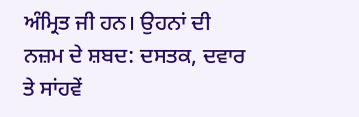ਅੰਮ੍ਰਿਤ ਜੀ ਹਨ। ਉਹਨਾਂ ਦੀ ਨਜ਼ਮ ਦੇ ਸ਼ਬਦ: ਦਸਤਕ, ਦਵਾਰ ਤੇ ਸਾਂਹਵੇਂ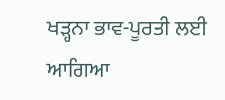ਖੜ੍ਹਨਾ ਭਾਵ-ਪੂਰਤੀ ਲਈ ਆਗਿਆ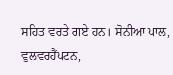ਸਹਿਤ ਵਰਤੇ ਗਏ ਹਨ। ਸੋਨੀਆ ਪਾਲ, ਵੁਲਵਰਹੈਂਪਟਨ,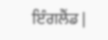ਇੰਗਲੈਂਡ |